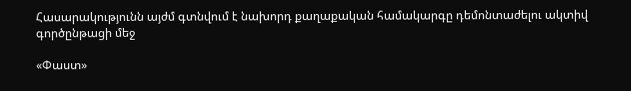Հասարակությունն այժմ գտնվում է նախորդ քաղաքական համակարգը դեմոնտաժելու ակտիվ գործընթացի մեջ

«Փաստ»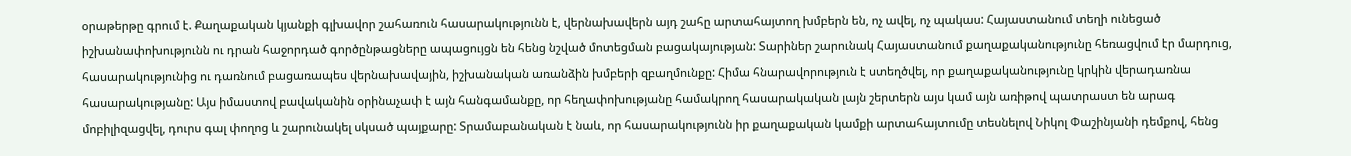օրաթերթը գրում է. Քաղաքական կյանքի գլխավոր շահառուն հասարակությունն է, վերնախավերն այդ շահը արտահայտող խմբերն են, ոչ ավել, ոչ պակաս: Հայաստանում տեղի ունեցած իշխանափոխությունն ու դրան հաջորդած գործընթացները ապացույցն են հենց նշված մոտեցման բացակայության: Տարիներ շարունակ Հայաստանում քաղաքականությունը հեռացվում էր մարդուց, հասարակությունից ու դառնում բացառապես վերնախավային, իշխանական առանձին խմբերի զբաղմունքը: Հիմա հնարավորություն է ստեղծվել, որ քաղաքականությունը կրկին վերադառնա հասարակությանը: Այս իմաստով բավականին օրինաչափ է այն հանգամանքը, որ հեղափոխությանը համակրող հասարակական լայն շերտերն այս կամ այն առիթով պատրաստ են արագ մոբիլիզացվել, դուրս գալ փողոց և շարունակել սկսած պայքարը: Տրամաբանական է նաև, որ հասարակությունն իր քաղաքական կամքի արտահայտումը տեսնելով Նիկոլ Փաշինյանի դեմքով, հենց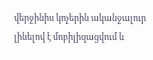վերջինիս կոչերին ականջալուր լինելով է մոբիլիզացվում և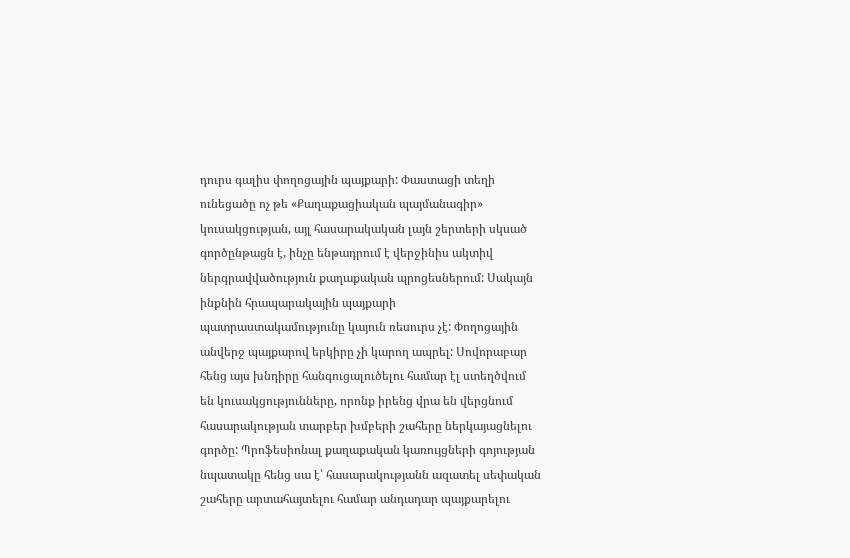դուրս գալիս փողոցային պայքարի: Փաստացի տեղի ունեցածը ոչ թե «Քաղաքացիական պայմանագիր» կուսակցության, այլ հասարակական լայն շերտերի սկսած գործընթացն է, ինչը ենթադրում է վերջինիս ակտիվ ներգրավվածություն քաղաքական պրոցեսներում: Սակայն ինքնին հրապարակային պայքարի պատրաստակամությունը կայուն ռեսուրս չէ: Փողոցային անվերջ պայքարով երկիրը չի կարող ապրել: Սովորաբար հենց այս խնդիրը հանգուցալուծելու համար էլ ստեղծվում են կուսակցությունները, որոնք իրենց վրա են վերցնում հասարակության տարբեր խմբերի շահերը ներկայացնելու գործը: Պրոֆեսիոնալ քաղաքական կառույցների գոյության նպատակը հենց սա է՝ հասարակությանն ազատել սեփական շահերը արտահայտելու համար անդադար պայքարելու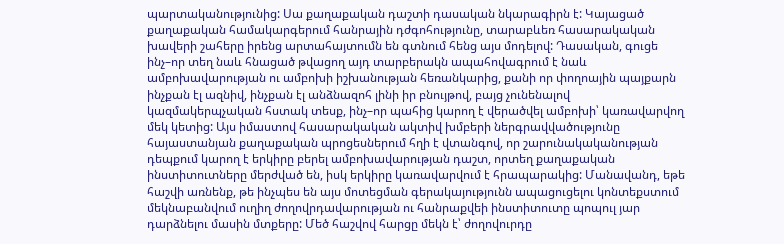պարտականությունից: Սա քաղաքական դաշտի դասական նկարագիրն է: Կայացած քաղաքական համակարգերում հանրային դժգոհությունը, տարաբևեռ հասարակական խավերի շահերը իրենց արտահայտումն են գտնում հենց այս մոդելով: Դասական, գուցե ինչ–որ տեղ նաև հնացած թվացող այդ տարբերակն ապահովագրում է նաև ամբոխավարության ու ամբոխի իշխանության հեռանկարից, քանի որ փողոային պայքարն ինչքան էլ ազնիվ, ինչքան էլ անձնազոհ լինի իր բնույթով, բայց չունենալով կազմակերպչական հստակ տեսք, ինչ–որ պահից կարող է վերածվել ամբոխի՝ կառավարվող մեկ կետից: Այս իմաստով հասարակական ակտիվ խմբերի ներգրավվածությունը հայաստանյան քաղաքական պրոցեսներում հղի է վտանգով, որ շարունակականության դեպքում կարող է երկիրը բերել ամբոխավարության դաշտ, որտեղ քաղաքական ինստիտուտները մերժված են, իսկ երկիրը կառավարվում է հրապարակից: Մանավանդ, եթե հաշվի առնենք, թե ինչպես են այս մոտեցման գերակայությունն ապացուցելու կոնտեքստում մեկնաբանվում ուղիղ ժողովրդավարության ու հանրաքվեի ինստիտուտը պոպուլ յար դարձնելու մասին մտքերը: Մեծ հաշվով հարցը մեկն է՝ ժողովուրդը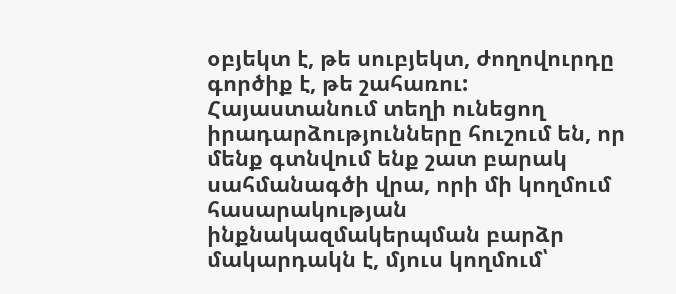օբյեկտ է, թե սուբյեկտ, ժողովուրդը գործիք է, թե շահառու: Հայաստանում տեղի ունեցող իրադարձությունները հուշում են, որ մենք գտնվում ենք շատ բարակ սահմանագծի վրա, որի մի կողմում հասարակության ինքնակազմակերպման բարձր մակարդակն է, մյուս կողմում՝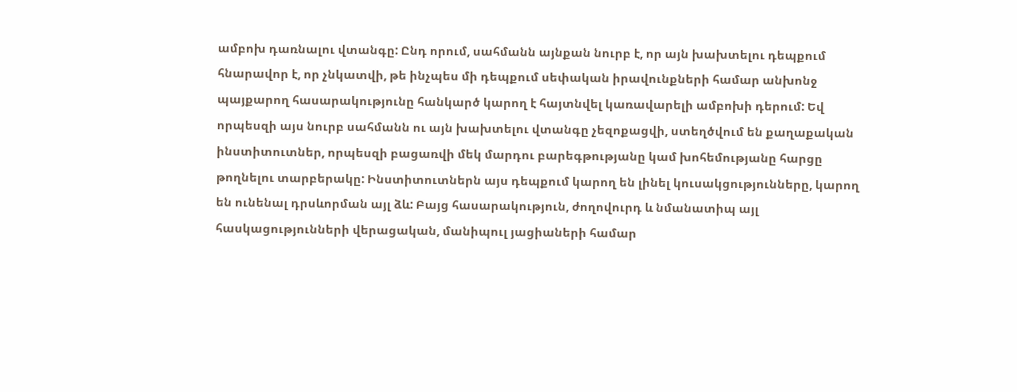ամբոխ դառնալու վտանգը: Ընդ որում, սահմանն այնքան նուրբ է, որ այն խախտելու դեպքում հնարավոր է, որ չնկատվի, թե ինչպես մի դեպքում սեփական իրավունքների համար անխոնջ պայքարող հասարակությունը հանկարծ կարող է հայտնվել կառավարելի ամբոխի դերում: Եվ որպեսզի այս նուրբ սահմանն ու այն խախտելու վտանգը չեզոքացվի, ստեղծվում են քաղաքական ինստիտուտներ, որպեսզի բացառվի մեկ մարդու բարեգթությանը կամ խոհեմությանը հարցը թողնելու տարբերակը: Ինստիտուտներն այս դեպքում կարող են լինել կուսակցությունները, կարող են ունենալ դրսևորման այլ ձև: Բայց հասարակություն, ժողովուրդ և նմանատիպ այլ հասկացությունների վերացական, մանիպուլ յացիաների համար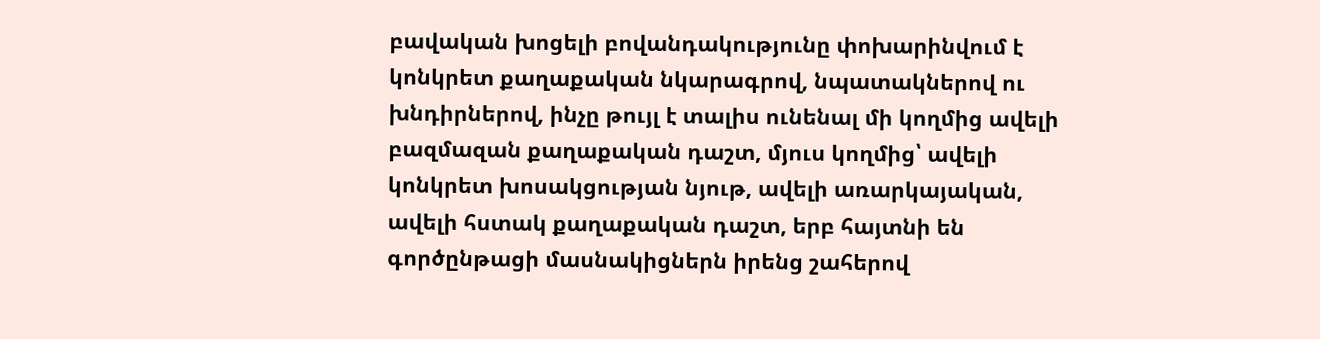բավական խոցելի բովանդակությունը փոխարինվում է կոնկրետ քաղաքական նկարագրով, նպատակներով ու խնդիրներով, ինչը թույլ է տալիս ունենալ մի կողմից ավելի բազմազան քաղաքական դաշտ, մյուս կողմից՝ ավելի կոնկրետ խոսակցության նյութ, ավելի առարկայական, ավելի հստակ քաղաքական դաշտ, երբ հայտնի են գործընթացի մասնակիցներն իրենց շահերով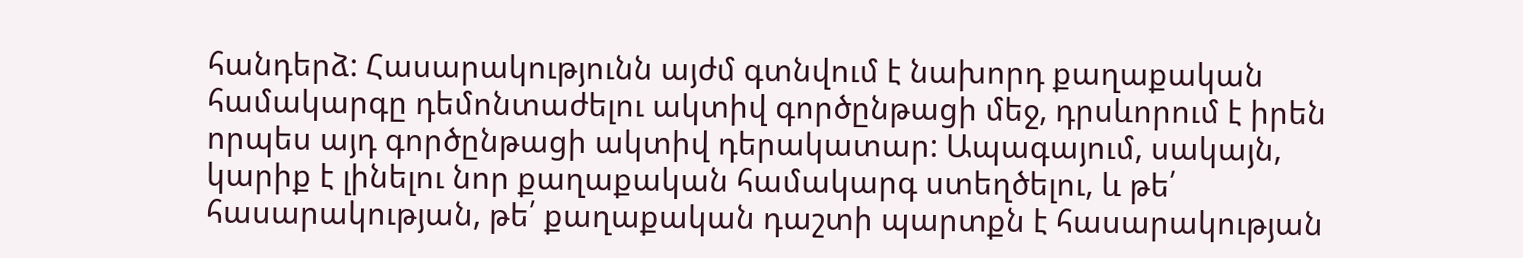հանդերձ: Հասարակությունն այժմ գտնվում է նախորդ քաղաքական համակարգը դեմոնտաժելու ակտիվ գործընթացի մեջ, դրսևորում է իրեն որպես այդ գործընթացի ակտիվ դերակատար: Ապագայում, սակայն, կարիք է լինելու նոր քաղաքական համակարգ ստեղծելու, և թե՛ հասարակության, թե՛ քաղաքական դաշտի պարտքն է հասարակության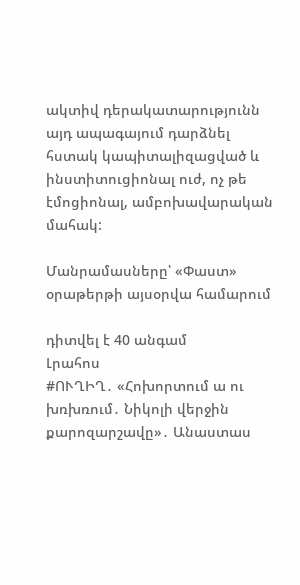ակտիվ դերակատարությունն այդ ապագայում դարձնել հստակ կապիտալիզացված և ինստիտուցիոնալ ուժ, ոչ թե էմոցիոնալ, ամբոխավարական մահակ:

Մանրամասները՝ «Փաստ» օրաթերթի այսօրվա համարում

դիտվել է 40 անգամ
Լրահոս
#ՈՒՂԻՂ․ «Հոխորտում ա ու խռխռում․ Նիկոլի վերջին քարոզարշավը»․ Անաստաս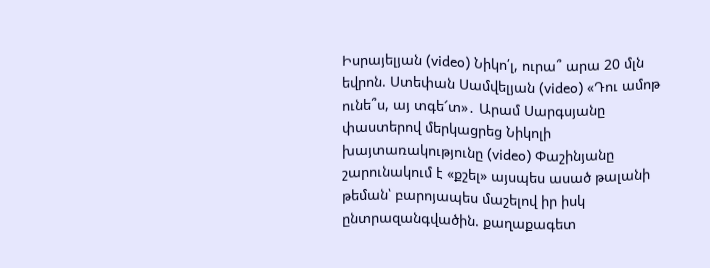Իսրայելյան (video) Նիկո՛լ, ուրա՞ արա 20 մլն եվրոն. Ստեփան Սամվելյան (video) «Դու ամոթ ունե՞ս, այ տգե՜տ»․ Արամ Սարգսյանը փաստերով մերկացրեց Նիկոլի խայտառակությունը (video) Փաշինյանը շարունակում է «քշել» այսպես ասած թալանի թեման՝ բարոյապես մաշելով իր իսկ ընտրազանգվածին. քաղաքագետ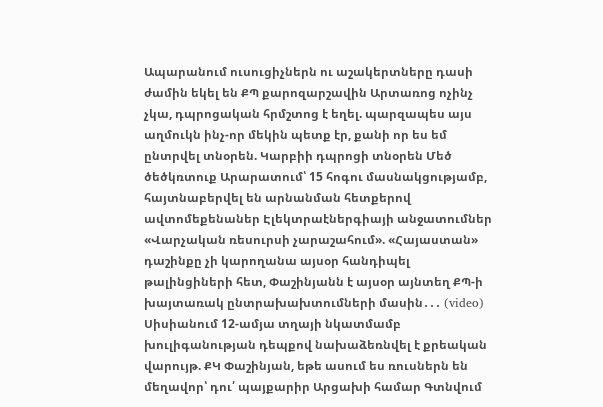Ապարանում ուսուցիչներն ու աշակերտները դասի ժամին եկել են ՔՊ քարոզարշավին Արտառոց ոչինչ չկա, դպրոցական հրմշտոց է եղել. պարզապես այս աղմուկն ինչ-որ մեկին պետք էր, քանի որ ես եմ ընտրվել տնօրեն. Կարբիի դպրոցի տնօրեն Մեծ ծեծկռտուք Արարատում՝ 15 հոգու մասնակցությամբ, հայտնաբերվել են արնանման հետքերով ավտոմեքենաներ Էլեկտրաէներգիայի անջատումներ «Վարչական ռեսուրսի չարաշահում». «Հայաստան» դաշինքը չի կարողանա այսօր հանդիպել թալինցիների հետ, Փաշինյանն է այսօր այնտեղ ՔՊ-ի խայտառակ ընտրախախտումների մասին․․․ (video) Սիսիանում 12-ամյա տղայի նկատմամբ խուլիգանության դեպքով նախաձեռնվել է քրեական վարույթ. ՔԿ Փաշինյան, եթե ասում ես ռուսներն են մեղավոր՝ դու՛ պայքարիր Արցախի համար Գտնվում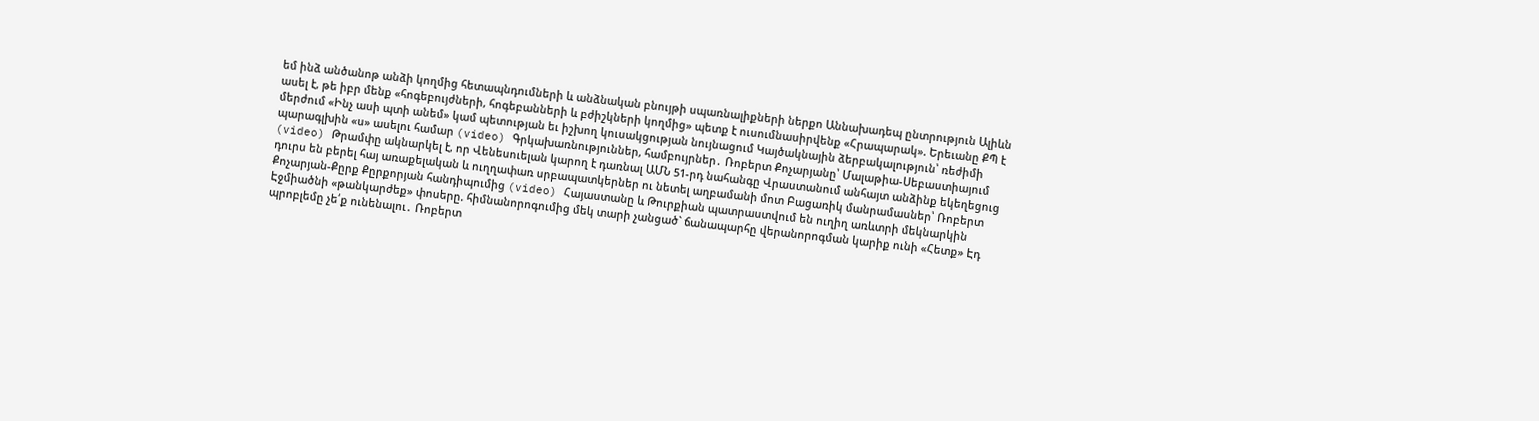եմ ինձ անծանոթ անձի կողմից հետապնդումների և անձնական բնույթի սպառնալիքների ներքո Աննախադեպ ընտրություն Ալիևն ասել է, թե իբր մենք «հոգեբույժների, հոգեբանների և բժիշկների կողմից» պետք է ուսումնասիրվենք «Հրապարակ». Երեւանը ՔՊ է մերժում «Ինչ ասի պտի անեմ» կամ պետության եւ իշխող կուսակցության նույնացում Կայծակնային ձերբակալություն՝ ռեժիմի պարագլխին «ս» ասելու համար (video) Գրկախառնություններ, համբույրներ․ Ռոբերտ Քոչարյանը՝ Մալաթիա-Սեբաստիայում (video) Թրամփը ակնարկել է, որ Վենեսուելան կարող է դառնալ ԱՄՆ 51-րդ նահանգը Վրաստանում անհայտ անձինք եկեղեցուց դուրս են բերել հայ առաքելական և ուղղափառ սրբապատկերներ ու նետել աղբամանի մոտ Բացառիկ մանրամասներ՝ Ռոբերտ Քոչարյան-Քըրք Քըրքորյան հանդիպումից (video) Հայաստանը և Թուրքիան պատրաստվում են ուղիղ առևտրի մեկնարկին Էջմիածնի «թանկարժեք» փոսերը. հիմնանորոգումից մեկ տարի չանցած` ճանապարհը վերանորոգման կարիք ունի «Հետք» Էդ պրոբլեմը չե՛ք ունենալու․ Ռոբերտ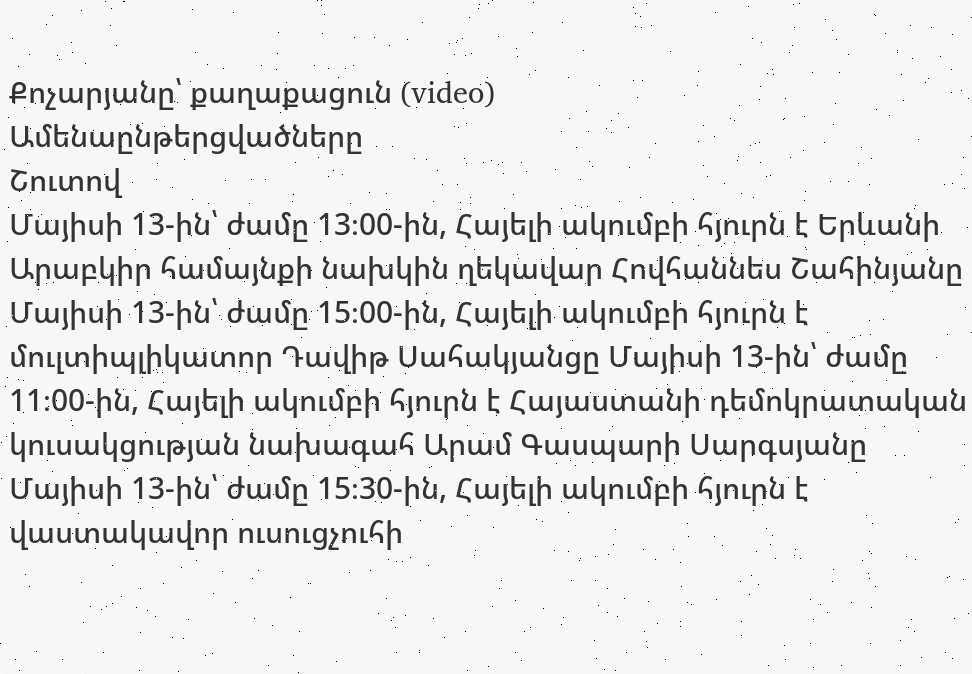Քոչարյանը՝ քաղաքացուն (video)
Ամենաընթերցվածները
Շուտով
Մայիսի 13-ին՝ ժամը 13։00-ին, Հայելի ակումբի հյուրն է Երևանի Արաբկիր համայնքի նախկին ղեկավար Հովհաննես Շահինյանը Մայիսի 13-ին՝ ժամը 15։00-ին, Հայելի ակումբի հյուրն է մուլտիպլիկատոր Դավիթ Սահակյանցը Մայիսի 13-ին՝ ժամը 11։00-ին, Հայելի ակումբի հյուրն է Հայաստանի դեմոկրատական կուսակցության նախագահ Արամ Գասպարի Սարգսյանը Մայիսի 13-ին՝ ժամը 15։30-ին, Հայելի ակումբի հյուրն է վաստակավոր ուսուցչուհի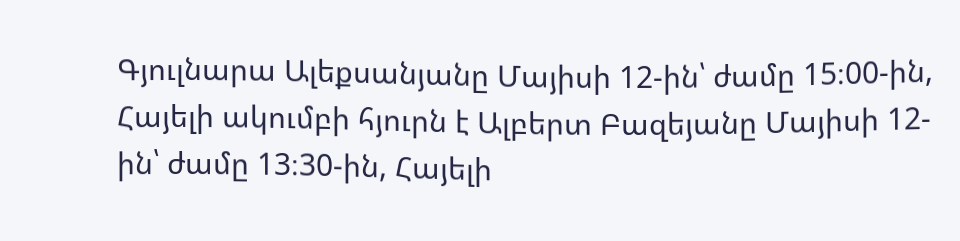Գյուլնարա Ալեքսանյանը Մայիսի 12-ին՝ ժամը 15։00-ին, Հայելի ակումբի հյուրն է Ալբերտ Բազեյանը Մայիսի 12-ին՝ ժամը 13։30-ին, Հայելի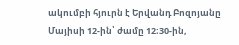ակումբի հյուրն է Երվանդ Բոզոյանը Մայիսի 12-ին՝ ժամը 12։30-ին,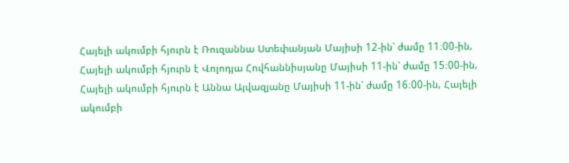Հայելի ակումբի հյուրն է Ռուզաննա Ստեփանյան Մայիսի 12-ին՝ ժամը 11։00-ին, Հայելի ակումբի հյուրն է Վոլոդյա Հովհաննիսյանը Մայիսի 11-ին՝ ժամը 15։00-ին, Հայելի ակումբի հյուրն է Աննա Այվազյանը Մայիսի 11-ին՝ ժամը 16։00-ին, Հայելի ակումբի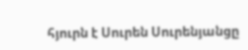հյուրն է Սուրեն Սուրենյանցը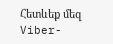Հետևեք մեզ Viber-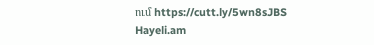ում https://cutt.ly/5wn8sJBS
Hayeli.am